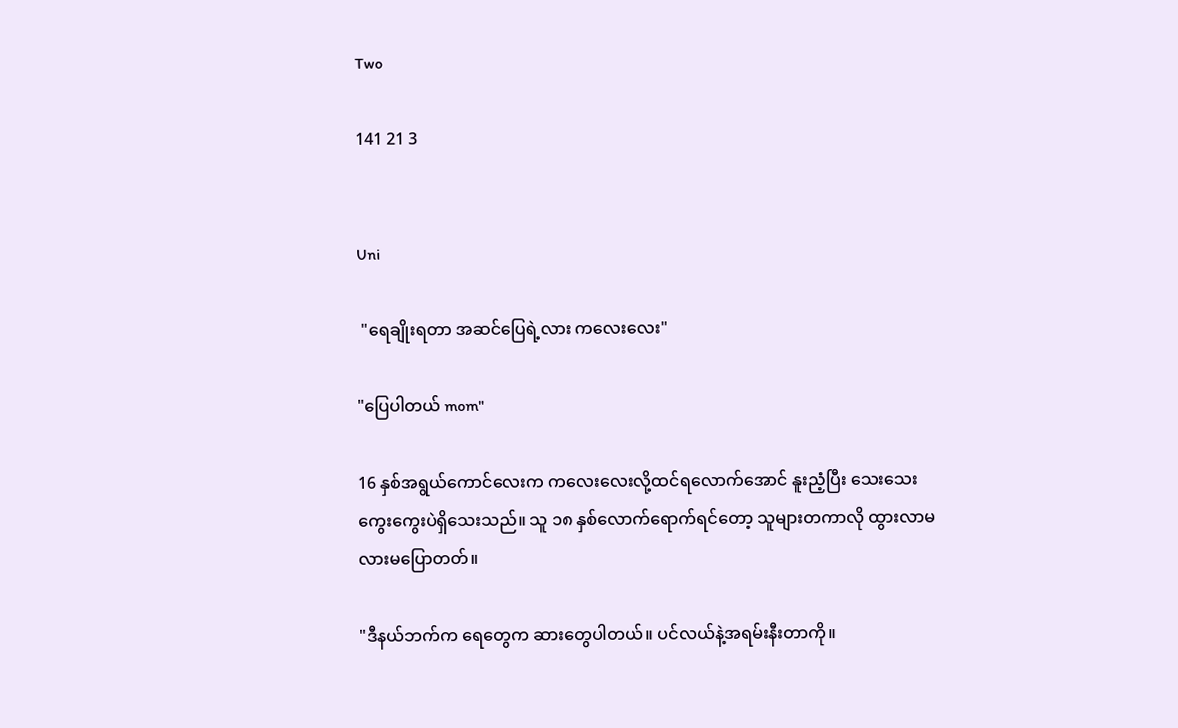Two

141 21 3


Uni

 "ရေချိုးရတာ အဆင်ပြေရဲ့လား ကလေးလေး"

"ပြေပါတယ် mom"

16 နှစ်အရွယ်ကောင်လေးက ကလေးလေးလို့ထင်ရလောက်အောင် နူးညံ့ပြီး သေးသေးကွေးကွေးပဲရှိသေးသည်။ သူ ၁၈ နှစ်လောက်ရောက်ရင်တော့ သူများတကာလို ထွားလာမလားမပြောတတ်။

"ဒီနယ်ဘက်က ရေတွေက ဆားတွေပါတယ်။ ပင်လယ်နဲ့အရမ်းနီးတာကို။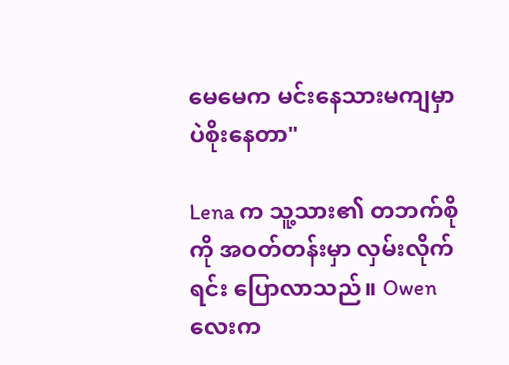မေမေက မင်းနေသားမကျမှာပဲစိုးနေတာ"

Lena က သူ့သား၏ တဘက်စိုကို အဝတ်တန်းမှာ လှမ်းလိုက်ရင်း ပြောလာသည်။ Owen လေးက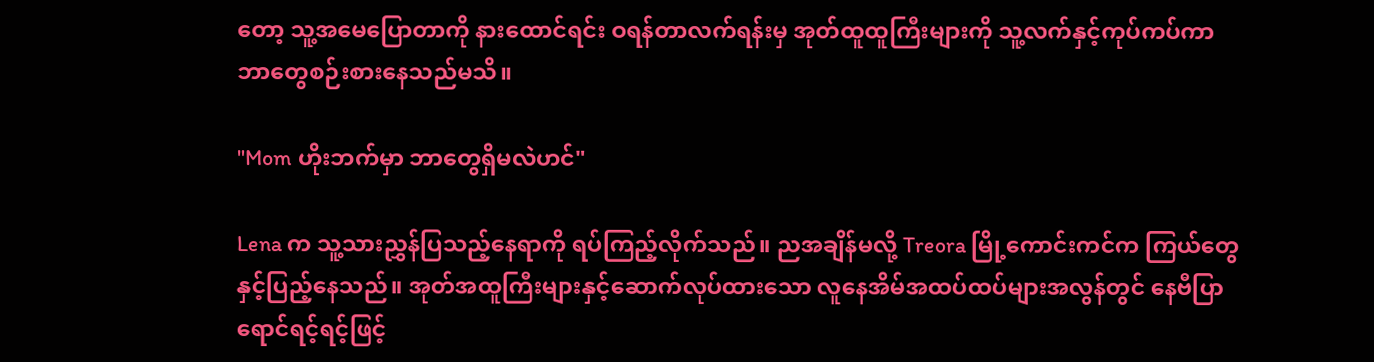တော့ သူ့အမေပြောတာကို နားထောင်ရင်း ဝရန်တာလက်ရန်းမှ အုတ်ထူထူကြီးများကို သူ့လက်နှင့်ကုပ်ကပ်ကာ ဘာတွေစဉ်းစားနေသည်မသိ။

"Mom ဟိုးဘက်မှာ ဘာတွေရှိမလဲဟင်"

Lena က သူ့သားညွှန်ပြသည့်နေရာကို ရပ်ကြည့်လိုက်သည်။ ညအချိန်မလို့ Treora မြို့ကောင်းကင်က ကြယ်တွေနှင့်ပြည့်နေသည်။ အုတ်အထူကြီးများနှင့်ဆောက်လုပ်ထားသော လူနေအိမ်အထပ်ထပ်များအလွန်တွင် နေဗီပြာရောင်ရင့်ရင့်ဖြင့်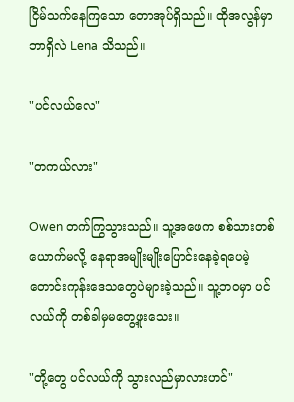ငြိမ်သက်နေကြသော တောအုပ်ရှိသည်။ ထိုအလွန်မှာ ဘာရှိလဲ Lena သိသည်။

"ပင်လယ်လေ"

"တကယ်လား"

Owen တက်ကြွသွားသည်။ သူ့အဖေက စစ်သားတစ်ယောက်မလို့ နေရာအမျိုးမျိုးပြောင်းနေခဲ့ရပေမဲ့ တောင်းကုန်းဒေသတွေပဲများခဲ့သည်။ သူ့ဘဝမှာ ပင်လယ်ကို တစ်ခါမှမတွေ့ဖူးသေး။

"တို့တွေ ပင်လယ်ကို သွားလည်မှာလားဟင်"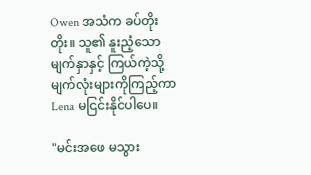Owen အသံက ခပ်တိုးတိုး။ သူ၏ နူးညံ့သော မျက်နှာနှင့် ကြယ်ကဲ့သို့ မျက်လုံးများကိုကြည့်ကာ Lena မငြင်းနိုင်ပါပေ။

"မင်းအဖေ မသွား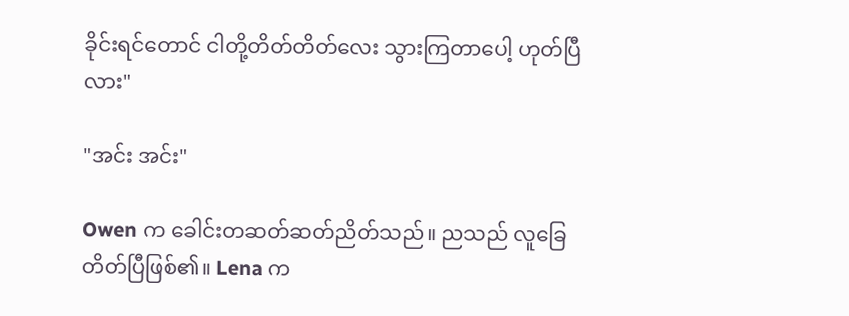ခိုင်းရင်တောင် ငါတို့တိတ်တိတ်လေး သွားကြတာပေါ့ ဟုတ်ပြီလား"

"အင်း အင်း"

Owen က ခေါင်းတဆတ်ဆတ်ညိတ်သည်။ ညသည် လူခြေတိတ်ပြီဖြစ်၏။ Lena က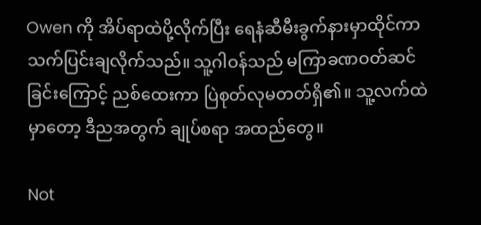Owen ကို အိပ်ရာထဲပို့လိုက်ပြီး ရေနံဆီမီးခွက်နားမှာထိုင်ကာ သက်ပြင်းချလိုက်သည်။ သူ့ဂါဝန်သည် မကြာခဏဝတ်ဆင်ခြင်းကြောင့် ညစ်ထေးကာ ပြဲစုတ်လုမတတ်ရှိ၏။ သူ့လက်ထဲမှာတော့ ဒီညအတွက် ချုပ်စရာ အထည်တွေ။

Not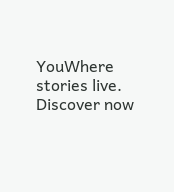YouWhere stories live. Discover now